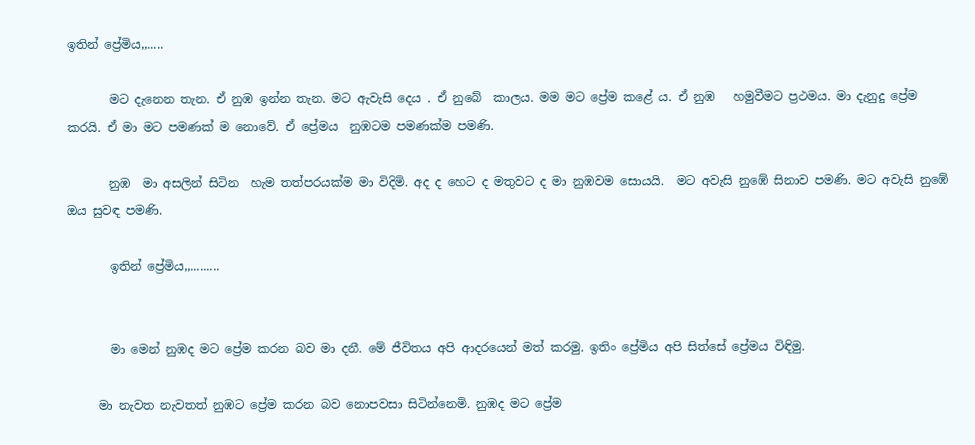ඉතින් ප්‍රේමිය,,.....

       මට දැනෙන තැන. ඒ නුඹ ඉන්න තැන. මට ඇවැසි දෙය . ඒ නුබේ  කාලය. මම මට ප්‍රේම කළේ ය. ඒ නුඹ   හමුවීමට ප්‍රථමය. මා දැනුදු ප්‍රේම කරයි. ඒ මා මට පමණක් ම නොවේ. ඒ ප්‍රේමය  නුඹටම පමණක්ම පමණි.

       නුඹ  මා අසලින් සිටින  හැම තත්පරයක්ම මා විදිමි. අද ද හෙට ද මතුවට ද මා නුඹවම සොයයි.  මට අවැසි නුඹේ සිනාව පමණි. මට අවැසි නුඹේ ඔය සුවඳ පමණි.

       ඉතින් ප්‍රේමිය,,.........


       මා මෙන් නුඹද මට ප්‍රේම කරන බව මා දනී. මේ ජීවිතය අපි ආදරයෙන් මත් කරමු. ඉතිං ප්‍රේමිය අපි සිත්සේ ප්‍රේමය විඳිමු.

     මා නැවත නැවතත් නුඹට ප්‍රේම කරන බව නොපවසා සිටින්නෙමි. නුඹද මට ප්‍රේම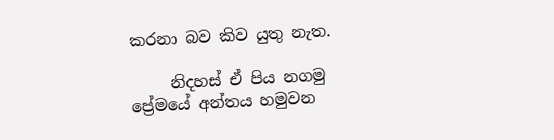කරනා බව කිව යුතු නැත.

     නිදහස් ඒ පිය නගමු ප්‍රේමයේ අන්තය හමුවන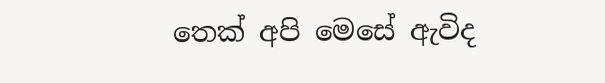තෙක් අපි මෙසේ ඇවිද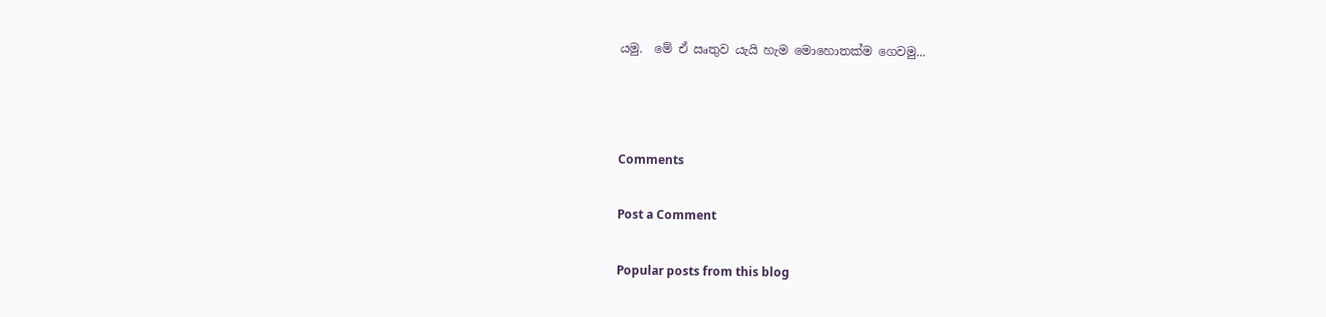යමු.  මේ ඒ ඍතුව යැයි හැම මොහොතක්ම ගෙවමු...



Comments

Post a Comment

Popular posts from this blog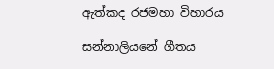ඇත්කද රජමහා විහාරය

සන්නාලියනේ ගීතය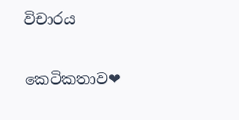විචාරය

කෙටිකතාව❤